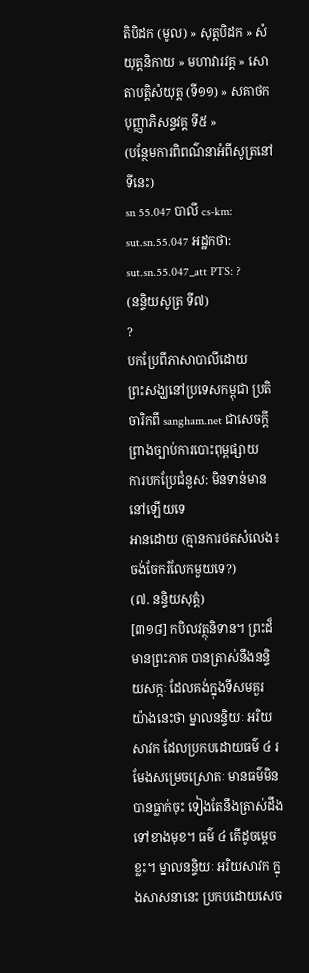តិបិដក (មូល) » សុត្តបិដក » សំយុត្តនិកាយ » មហាវារវគ្គ » សោតាបតិ្តសំយុត្ត (ទី១១) » សគាថកបុញ្ញាភិសន្ទវគ្គ ទី៥ »
(បន្ថែមការពិពណ៌នាអំពីសូត្រនៅទីនេះ)
sn 55.047 បាលី cs-km: sut.sn.55.047 អដ្ឋកថា: sut.sn.55.047_att PTS: ?
(នន្ទិយសូត្រ ទី៧)
?
បកប្រែពីភាសាបាលីដោយ
ព្រះសង្ឃនៅប្រទេសកម្ពុជា ប្រតិចារិកពី sangham.net ជាសេចក្តីព្រាងច្បាប់ការបោះពុម្ពផ្សាយ
ការបកប្រែជំនួស: មិនទាន់មាននៅឡើយទេ
អានដោយ (គ្មានការថតសំលេង៖ ចង់ចែករំលែកមួយទេ?)
(៧. នន្ទិយសុត្តំ)
[៣១៨] កបិលវត្ថុនិទាន។ ព្រះដ៏មានព្រះភាគ បានត្រាស់នឹងនន្ទិយសក្កៈ ដែលគង់ក្នុងទីសមគួរ យ៉ាងនេះថា ម្នាលនន្ទិយៈ អរិយសាវក ដែលប្រកបដោយធម៌ ៤ រមែងសម្រេចស្រោតៈ មានធម៌មិនបានធ្លាក់ចុះ ទៀងតែនឹងត្រាស់ដឹងទៅខាងមុខ។ ធម៌ ៤ តើដូចម្ដេចខ្លះ។ ម្នាលនន្ទិយៈ អរិយសាវក ក្នុងសាសនានេះ ប្រកបដោយសេច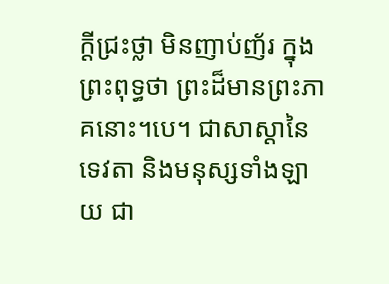ក្ដីជ្រះថ្លា មិនញាប់ញ័រ ក្នុងព្រះពុទ្ធថា ព្រះដ៏មានព្រះភាគនោះ។បេ។ ជាសាស្ដានៃទេវតា និងមនុស្សទាំងឡាយ ជា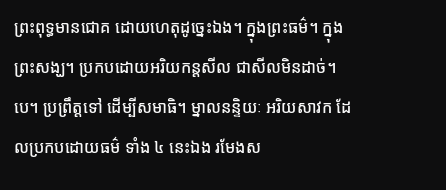ព្រះពុទ្ធមានជោគ ដោយហេតុដូច្នេះឯង។ ក្នុងព្រះធម៌។ ក្នុងព្រះសង្ឃ។ ប្រកបដោយអរិយកន្តសីល ជាសីលមិនដាច់។បេ។ ប្រព្រឹត្តទៅ ដើម្បីសមាធិ។ ម្នាលនន្ទិយៈ អរិយសាវក ដែលប្រកបដោយធម៌ ទាំង ៤ នេះឯង រមែងស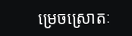ម្រេចស្រោតៈ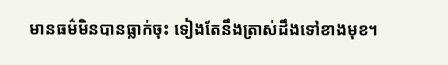មានធម៌មិនបានធ្លាក់ចុះ ទៀងតែនឹងត្រាស់ដឹងទៅខាងមុខ។